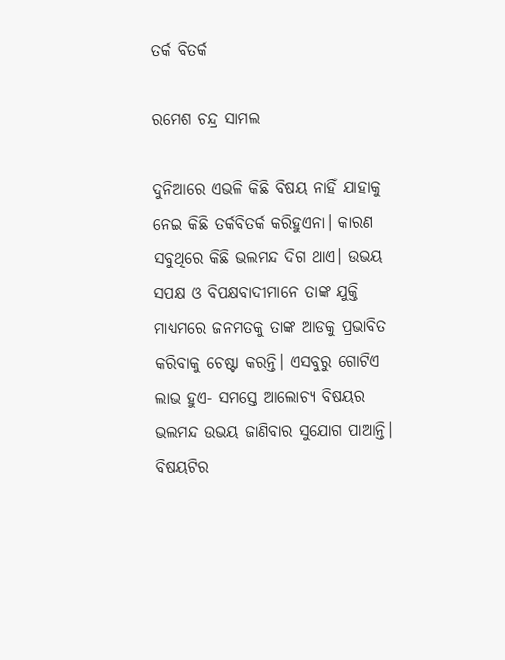ତର୍କ ବିତର୍କ

ରମେଶ ଚନ୍ଦ୍ର ସାମଲ

ଦୁନିଆରେ ଏଭଳି କିଛି ବିଷୟ ନାହିଁ ଯାହାକୁ ନେଇ କିଛି ତର୍କବିତର୍କ କରିହୁଏନା। କାରଣ ସବୁଥିରେ କିଛି ଭଲମନ୍ଦ ଦିଗ ଥାଏ। ଉଭୟ ସପକ୍ଷ ଓ ବିପକ୍ଷବାଦୀମାନେ ତାଙ୍କ ଯୁକ୍ତି ମାଧ୍ୟମରେ ଜନମତକୁ ତାଙ୍କ ଆଡକୁ ପ୍ରଭାବିତ କରିବାକୁ ଚେଷ୍ଟା କରନ୍ତି। ଏସବୁରୁ ଗୋଟିଏ ଲାଭ ହୁଏ- ସମସ୍ତେ ଆଲୋଚ୍ୟ ବିଷୟର ଭଲମନ୍ଦ ଉଭୟ ଜାଣିବାର ସୁଯୋଗ ପାଆନ୍ତି। ବିଷୟଟିର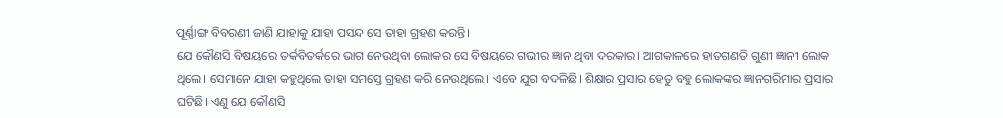ପୂର୍ଣ୍ଣାଙ୍ଗ ବିବରଣୀ ଜାଣି ଯାହାକୁ ଯାହା ପସନ୍ଦ ସେ ତାହା ଗ୍ରହଣ କରନ୍ତି।
ଯେ କୌଣସି ବିଷୟରେ ତର୍କବିତର୍କରେ ଭାଗ ନେଉଥିବା ଲୋକର ସେ ବିଷୟରେ ଗଭୀର ଜ୍ଞାନ ଥିବା ଦରକାର। ଆଗକାଳରେ ହାତଗଣତି ଗୁଣୀ ଜ୍ଞାନୀ ଲୋକ ଥିଲେ। ସେମାନେ ଯାହା କହୁଥିଲେ ତାହା ସମସ୍ତେ ଗ୍ରହଣ କରି ନେଉଥିଲେ। ଏବେ ଯୁଗ ବଦଳିଛି। ଶିକ୍ଷାର ପ୍ରସାର ହେତୁ ବହୁ ଲୋକଙ୍କର ଜ୍ଞାନଗରିମାର ପ୍ରସାର ଘଟିଛି। ଏଣୁ ଯେ କୌଣସି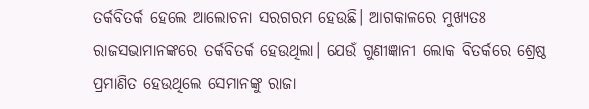ତର୍କବିତର୍କ ହେଲେ ଆଲୋଚନା ସରଗରମ ହେଉଛି। ଆଗକାଳରେ ମୁଖ୍ୟତଃ ରାଜସଭାମାନଙ୍କରେ ତର୍କବିତର୍କ ହେଉଥିଲା। ଯେଉଁ ଗୁଣୀଜ୍ଞାନୀ ଲୋକ ବିତର୍କରେ ଶ୍ରେଷ୍ଠ ପ୍ରମାଣିତ ହେଉଥିଲେ ସେମାନଙ୍କୁ ରାଜା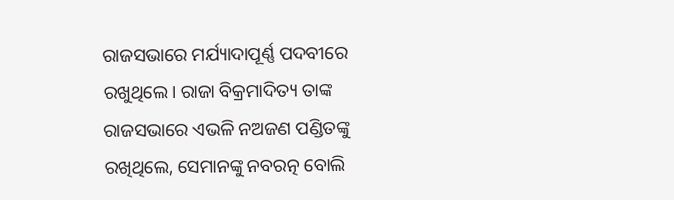ରାଜସଭାରେ ମର୍ଯ୍ୟାଦାପୂର୍ଣ୍ଣ ପଦବୀରେ ରଖୁଥିଲେ। ରାଜା ବିକ୍ରମାଦିତ୍ୟ ତାଙ୍କ ରାଜସଭାରେ ଏଭଳି ନଅଜଣ ପଣ୍ଡିତଙ୍କୁ ରଖିଥିଲେ, ସେମାନଙ୍କୁ ନବରତ୍ନ ବୋଲି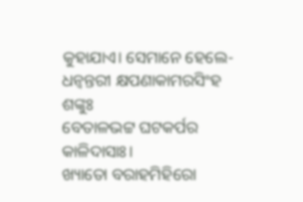କୁହାଯାଏ। ସେମାନେ ହେଲେ-
ଧନ୍ବନ୍ତରୀ କ୍ଷପଣାକାମରସିଂହ ଶଙ୍କୁଃ
ବେତାଳଭଟ୍ଟ ଘଟକର୍ପର କାଳିଦାସାଃ।
ଖ୍ୟାତୋ ବରାହମିହିରୋ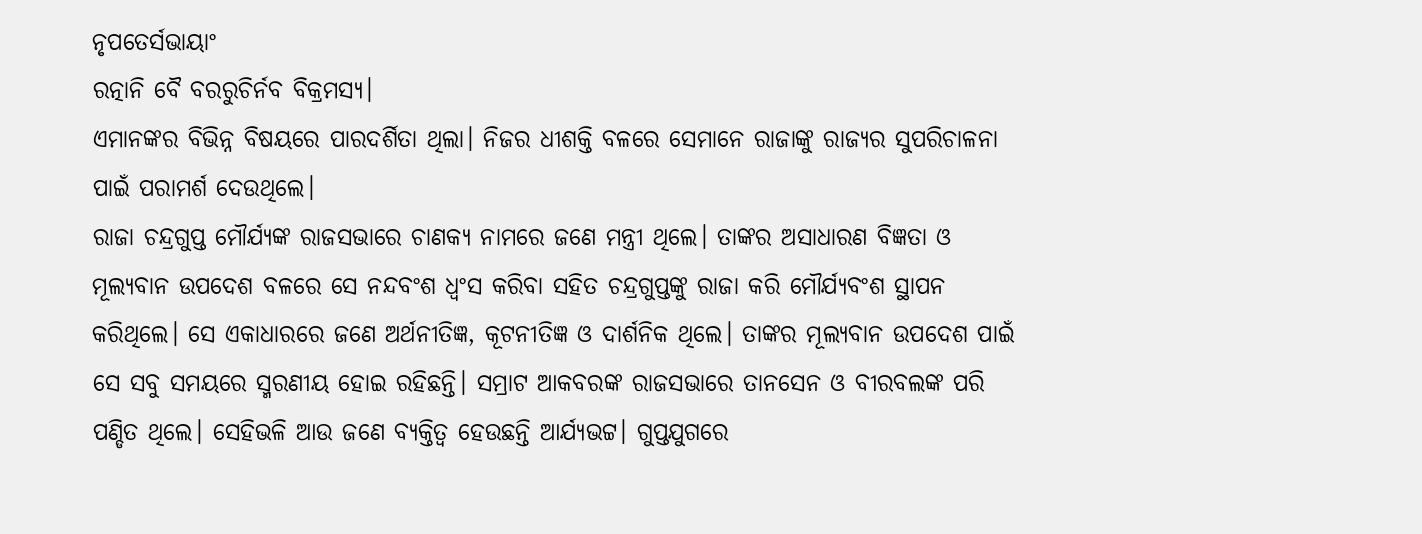ନୃପତେର୍ସଭାୟାଂ
ରତ୍ନାନି ବୈ ବରରୁଚିର୍ନବ ବିକ୍ରମସ୍ୟ।
ଏମାନଙ୍କର ବିଭିନ୍ନ ବିଷୟରେ ପାରଦର୍ଶିତା ଥିଲା। ନିଜର ଧୀଶକ୍ତି ବଳରେ ସେମାନେ ରାଜାଙ୍କୁ ରାଜ୍ୟର ସୁପରିଚାଳନା ପାଇଁ ପରାମର୍ଶ ଦେଉଥିଲେ।
ରାଜା ଚନ୍ଦ୍ରଗୁପ୍ତ ମୌର୍ଯ୍ୟଙ୍କ ରାଜସଭାରେ ଚାଣକ୍ୟ ନାମରେ ଜଣେ ମନ୍ତ୍ରୀ ଥିଲେ। ତାଙ୍କର ଅସାଧାରଣ ବିଜ୍ଞତା ଓ ମୂଲ୍ୟବାନ ଉପଦେଶ ବଳରେ ସେ ନନ୍ଦବଂଶ ଧ୍ୱଂସ କରିବା ସହିତ ଚନ୍ଦ୍ରଗୁପ୍ତଙ୍କୁ ରାଜା କରି ମୌର୍ଯ୍ୟବଂଶ ସ୍ଥାପନ କରିଥିଲେ। ସେ ଏକାଧାରରେ ଜଣେ ଅର୍ଥନୀତିଜ୍ଞ, କୂଟନୀତିଜ୍ଞ ଓ ଦାର୍ଶନିକ ଥିଲେ। ତାଙ୍କର ମୂଲ୍ୟବାନ ଉପଦେଶ ପାଇଁ ସେ ସବୁ ସମୟରେ ସ୍ମରଣୀୟ ହୋଇ ରହିଛନ୍ତି। ସମ୍ରାଟ ଆକବରଙ୍କ ରାଜସଭାରେ ତାନସେନ ଓ ବୀରବଲଙ୍କ ପରି ପଣ୍ଡିତ ଥିଲେ। ସେହିଭଳି ଆଉ ଜଣେ ବ୍ୟକ୍ତିତ୍ୱ ହେଉଛନ୍ତି ଆର୍ଯ୍ୟଭଟ୍ଟ। ଗୁପ୍ତଯୁଗରେ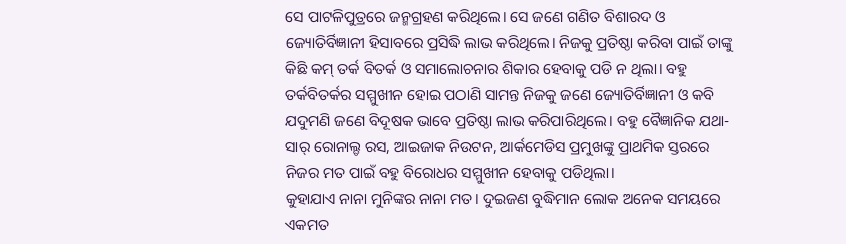ସେ ପାଟଳିପୁତ୍ରରେ ଜନ୍ମଗ୍ରହଣ କରିଥିଲେ। ସେ ଜଣେ ଗଣିତ ବିଶାରଦ ଓ ଜ୍ୟୋତିର୍ବିଜ୍ଞାନୀ ହିସାବରେ ପ୍ରସିଦ୍ଧି ଲାଭ କରିଥିଲେ। ନିଜକୁ ପ୍ରତିଷ୍ଠା କରିବା ପାଇଁ ତାଙ୍କୁ କିଛି କମ୍‌ ତର୍କ ବିତର୍କ ଓ ସମାଲୋଚନାର ଶିକାର ହେବାକୁ ପଡି ନ ଥିଲା। ବହୁ ତର୍କବିତର୍କର ସମ୍ମୁଖୀନ ହୋଇ ପଠାଣି ସାମନ୍ତ ନିଜକୁ ଜଣେ ଜ୍ୟୋତିର୍ବିଜ୍ଞାନୀ ଓ କବି ଯଦୁମଣି ଜଣେ ବିଦୂଷକ ଭାବେ ପ୍ରତିଷ୍ଠା ଲାଭ କରିପାରିଥିଲେ। ବହୁ ବୈଜ୍ଞାନିକ ଯଥା- ସାର୍‌ ରୋନାଲ୍ଡ ରସ, ଆଇଜାକ ନିଉଟନ, ଆର୍କମେଡିସ ପ୍ରମୁଖଙ୍କୁ ପ୍ରାଥମିକ ସ୍ତରରେ ନିଜର ମତ ପାଇଁ ବହୁ ବିରୋଧର ସମ୍ମୁଖୀନ ହେବାକୁ ପଡିଥିଲା।
କୁହାଯାଏ ନାନା ମୁନିଙ୍କର ନାନା ମତ। ଦୁଇଜଣ ବୁଦ୍ଧିମାନ ଲୋକ ଅନେକ ସମୟରେ ଏକମତ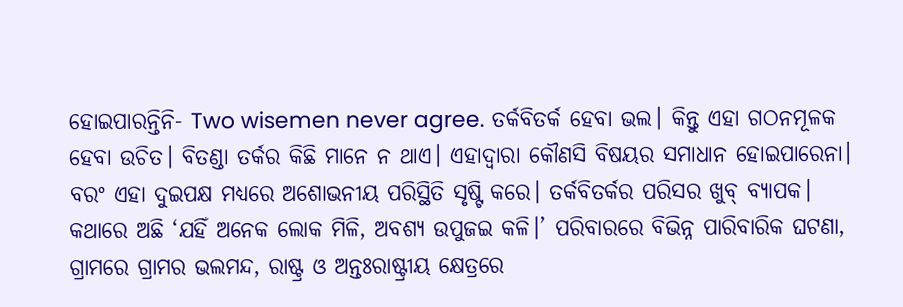ହୋଇପାରନ୍ତିନି- Two wisemen never agree. ତର୍କବିତର୍କ ହେବା ଭଲ। କିନ୍ତୁ ଏହା ଗଠନମୂଳକ ହେବା ଉଚିତ। ବିତଣ୍ଡା ତର୍କର କିଛି ମାନେ ନ ଥାଏ। ଏହାଦ୍ୱାରା କୌଣସି ବିଷୟର ସମାଧାନ ହୋଇପାରେନା। ବରଂ ଏହା ଦୁଇପକ୍ଷ ମଧ୍ୟରେ ଅଶୋଭନୀୟ ପରିସ୍ଥିତି ସୃଷ୍ଟି କରେ। ତର୍କବିତର୍କର ପରିସର ଖୁବ୍‌ ବ୍ୟାପକ। କଥାରେ ଅଛି ‘ଯହିଁ ଅନେକ ଲୋକ ମିଳି, ଅବଶ୍ୟ ଉପୁଜଇ କଳି।’ ପରିବାରରେ ବିଭିନ୍ନ ପାରିବାରିକ ଘଟଣା, ଗ୍ରାମରେ ଗ୍ରାମର ଭଲମନ୍ଦ, ରାଷ୍ଟ୍ର ଓ ଅନ୍ତଃରାଷ୍ଟ୍ରୀୟ କ୍ଷେତ୍ରରେ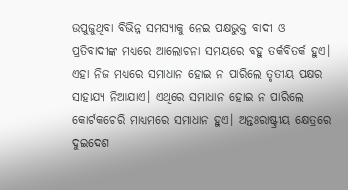ଉପୁଜୁଥିବା ବିଭିନ୍ନ ସମସ୍ୟାକୁ ନେଇ ପକ୍ଷଭୁକ୍ତ ବାଦୀ ଓ ପ୍ରତିବାଦୀଙ୍କ ମଧ୍ୟରେ ଆଲୋଚନା ସମୟରେ ବହୁ ତର୍କବିତର୍କ ହୁଏ। ଏହା ନିଜ ମଧ୍ୟରେ ସମାଧାନ ହୋଇ ନ ପାରିଲେ ତୃତୀୟ ପକ୍ଷର ସାହାଯ୍ୟ ନିଆଯାଏ। ଏଥିରେ ସମାଧାନ ହୋଇ ନ ପାରିଲେ କୋର୍ଟକଚେରି ମାଧ୍ୟମରେ ସମାଧାନ ହୁଏ। ଅନ୍ତଃରାଷ୍ଟ୍ରୀୟ କ୍ଷେତ୍ରରେ ଦୁଇଦେଶ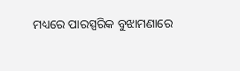ମଧ୍ୟରେ ପାରସ୍ପରିକ ବୁଝାମଣାରେ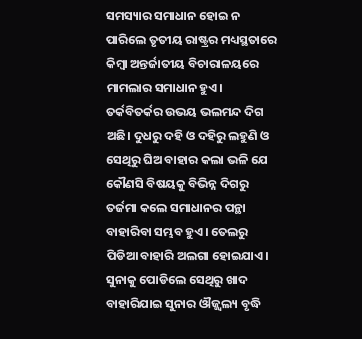ସମସ୍ୟାର ସମାଧାନ ହୋଇ ନ ପାରିଲେ ତୃତୀୟ ରାଷ୍ଟ୍ରର ମଧ୍ୟସ୍ଥତାରେ କିମ୍ବା ଅନ୍ତର୍ଜାତୀୟ ବିଚାରାଳୟରେ ମାମଲାର ସମାଧାନ ହୁଏ।
ତର୍କବିତର୍କର ଉଭୟ ଭଲମନ୍ଦ ଦିଗ ଅଛି। ଦୁଧରୁ ଦହି ଓ ଦହିରୁ ଲହୁଣି ଓ ସେଥିରୁ ଘିଅ ବାହାର କଲା ଭଳି ଯେ କୌଣସି ବିଷୟକୁ ବିଭିନ୍ନ ଦିଗରୁ ତର୍ଜମା କଲେ ସମାଧାନର ପନ୍ଥା ବାହାରିବା ସମ୍ଭବ ହୁଏ। ତେଲରୁ ପିଡିଆ ବାହାରି ଅଲଗା ହୋଇଯାଏ। ସୁନାକୁ ପୋଡିଲେ ସେଥିରୁ ଖାଦ ବାହାରିଯାଇ ସୁନାର ଔଜ୍ଜ୍ୱଲ୍ୟ ବୃଦ୍ଧି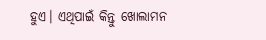ହୁଏ। ଏଥିପାଇଁ କିନ୍ତୁ ଖୋଲାମନ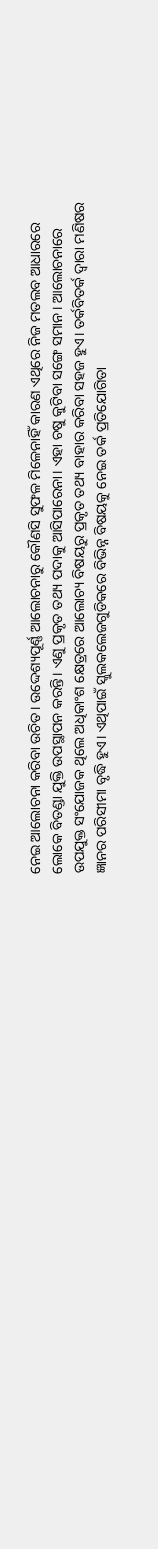ନେଇ ଆଲୋଚନା କରିବା ଉଚିତ। ଉଦ୍ଦେଶ୍ୟପୂର୍ଣ୍ଣ ଆଲୋଚନାରୁ କୌଣସି ସୁଫଳ ମିଳେନାହିଁ କାରଣ ଏଥିରେ ନିଜ ମତଲବ ଆଧାରରେ ଲୋକେ ବିତଣ୍ଡା ଯୁକ୍ତି ଉପସ୍ଥାପନ କରନ୍ତି। ଏଣୁ ପ୍ରକୃତ ତଥ୍ୟ ପଦାକୁ ଆସିପାରେନା। ଏହା ଚଷୁ କୁଟିବା ସଙ୍ଗେ ସମାନ। ଆଲୋଚନାରେ ଉପଯୁକ୍ତ ସଂଯୋଜକ ଥିଲେ ଅଧିକାଂଶ କ୍ଷେତ୍ରରେ ଆଲୋଚ୍ୟ ବିଷୟରୁ ପ୍ରକୃତ ତଥ୍ୟ ବାହାର କରିବା ସହଜ ହୁଏ। ତର୍କବିତର୍କ ଦ୍ୱାରା ମଣିଷର ଜ୍ଞାନର ପରିସୀମା ବୃଦ୍ଧି ହୁଏ। ଏଥିପାଇଁ ସ୍କୁଲକଲେଜଗୁଡିକରେ ବିଭିନ୍ନ ବିଷୟକୁ ନେଇ ତର୍କ ପ୍ରତିଯୋଗିତା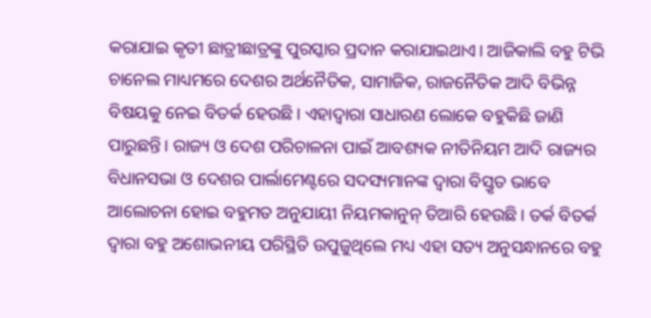କରାଯାଇ କୃତୀ ଛାତ୍ରୀଛାତ୍ରଙ୍କୁ ପୁରସ୍କାର ପ୍ରଦାନ କରାଯାଇଥାଏ। ଆଜିକାଲି ବହୁ ଟିଭି ଚାନେଲ ମାଧ୍ୟମରେ ଦେଶର ଅର୍ଥନୈତିକ, ସାମାଜିକ, ରାଜନୈତିକ ଆଦି ବିଭିନ୍ନ ବିଷୟକୁ ନେଇ ବିତର୍କ ହେଉଛି। ଏହାଦ୍ୱାରା ସାଧାରଣ ଲୋକେ ବହୁକିଛି ଜାଣି ପାରୁଛନ୍ତି। ରାଜ୍ୟ ଓ ଦେଶ ପରିଚାଳନା ପାଇଁ ଆବଶ୍ୟକ ନୀତିନିୟମ ଆଦି ରାଜ୍ୟର ବିଧାନସଭା ଓ ଦେଶର ପାର୍ଲାମେଣ୍ଟରେ ସଦସ୍ୟମାନଙ୍କ ଦ୍ୱାରା ବିସ୍ତୃତ ଭାବେ ଆଲୋଚନା ହୋଇ ବହୁମତ ଅନୁଯାୟୀ ନିୟମକାନୁନ୍‌ ତିଆରି ହେଉଛି। ତର୍କ ବିତର୍କ ଦ୍ୱାରା ବହୁ ଅଶୋଭନୀୟ ପରିସ୍ଥିତି ଉପୁଜୁଥିଲେ ମଧ୍ୟ ଏହା ସତ୍ୟ ଅନୁସନ୍ଧାନରେ ବହୁ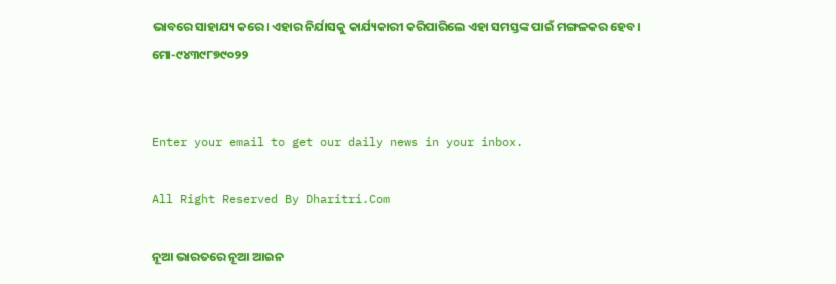ଭାବରେ ସାହାଯ୍ୟ କରେ। ଏହାର ନିର୍ଯାସକୁ କାର୍ଯ୍ୟକାରୀ କରିପାରିଲେ ଏହା ସମସ୍ତଙ୍କ ପାଇଁ ମଙ୍ଗଳକର ହେବ।
ମୋ-୯୪୩୯୮୭୯୦୨୨


Enter your email to get our daily news in your inbox.

All Right Reserved By Dharitri.Com

ନୂଆ ଭାରତରେ ନୂଆ ଆଇନ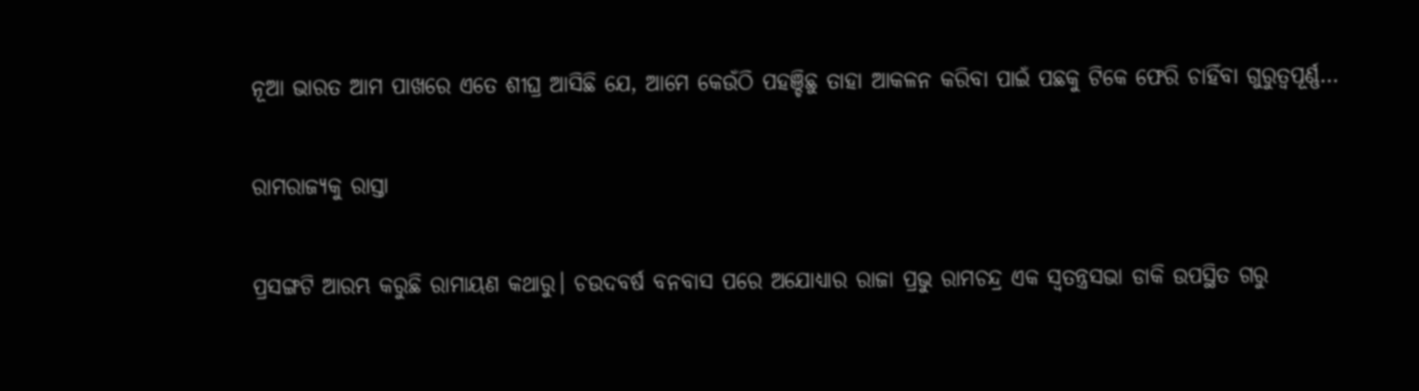ନୂଆ ଭାରତ ଆମ ପାଖରେ ଏତେ ଶୀଘ୍ର ଆସିଛି ଯେ, ଆମେ କେଉଁଠି ପହଞ୍ଚିଛୁ ତାହା ଆକଳନ କରିବା ପାଇଁ ପଛକୁ ଟିକେ ଫେରି ଚାହିଁବା ଗୁରୁତ୍ୱପୂର୍ଣ୍ଣ…

ରାମରାଜ୍ୟକୁ ରାସ୍ତା

ପ୍ରସଙ୍ଗଟି ଆରମ୍ଭ କରୁଛି ରାମାୟଣ କଥାରୁ। ଚଉଦବର୍ଷ ବନବାସ ପରେ ଅଯୋଧ୍ୟାର ରାଜା ପ୍ରଭୁ ରାମଚନ୍ଦ୍ର ଏକ ସ୍ବତନ୍ତ୍ରସଭା ଡାକି ଉପସ୍ଥିତ ଗରୁ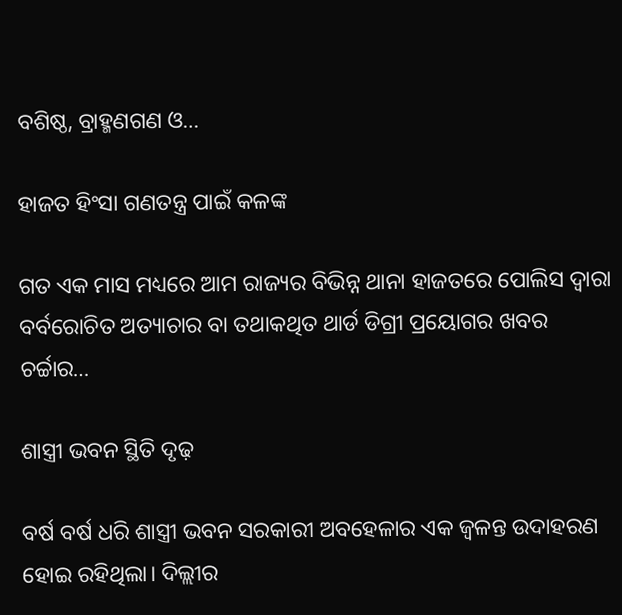ବଶିଷ୍ଠ, ବ୍ରାହ୍ମଣଗଣ ଓ…

ହାଜତ ହିଂସା ଗଣତନ୍ତ୍ର ପାଇଁ କଳଙ୍କ

ଗତ ଏକ ମାସ ମଧ୍ୟରେ ଆମ ରାଜ୍ୟର ବିଭିନ୍ନ ଥାନା ହାଜତରେ ପୋଲିସ ଦ୍ୱାରା ବର୍ବରୋଚିତ ଅତ୍ୟାଚାର ବା ତଥାକଥିତ ଥାର୍ଡ ଡିଗ୍ରୀ ପ୍ରୟୋଗର ଖବର ଚର୍ଚ୍ଚାର…

ଶାସ୍ତ୍ରୀ ଭବନ ସ୍ଥିତି ଦୃଢ଼

ବର୍ଷ ବର୍ଷ ଧରି ଶାସ୍ତ୍ରୀ ଭବନ ସରକାରୀ ଅବହେଳାର ଏକ ଜ୍ୱଳନ୍ତ ଉଦାହରଣ ହୋଇ ରହିଥିଲା। ଦିଲ୍ଲୀର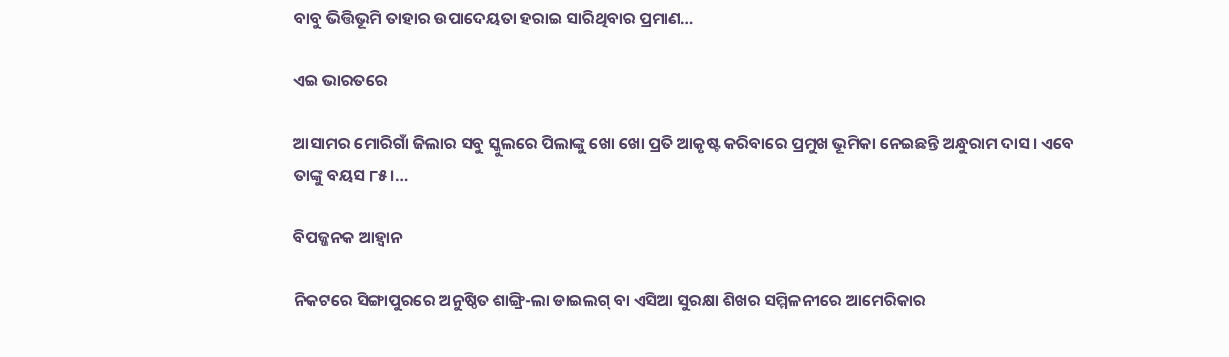ବାବୁ ଭିତ୍ତିଭୂମି ତାହାର ଉପାଦେୟତା ହରାଇ ସାରିଥିବାର ପ୍ରମାଣ…

ଏଇ ଭାରତରେ

ଆସାମର ମୋରିଗାଁ ଜିଲାର ସବୁ ସ୍କୁଲରେ ପିଲାଙ୍କୁ ଖୋ ଖୋ ପ୍ରତି ଆକୃଷ୍ଟ କରିବାରେ ପ୍ରମୁଖ ଭୂମିକା ନେଇଛନ୍ତି ଅନ୍ଧୁରାମ ଦାସ। ଏବେ ତାଙ୍କୁ ବୟସ ୮୫।…

ବିପଜ୍ଜନକ ଆହ୍ବାନ

ନିକଟରେ ସିଙ୍ଗାପୁରରେ ଅନୁଷ୍ଠିତ ଶାଙ୍ଗ୍ରି-ଲା ଡାଇଲଗ୍‌ ବା ଏସିଆ ସୁରକ୍ଷା ଶିଖର ସମ୍ମିଳନୀରେ ଆମେରିକାର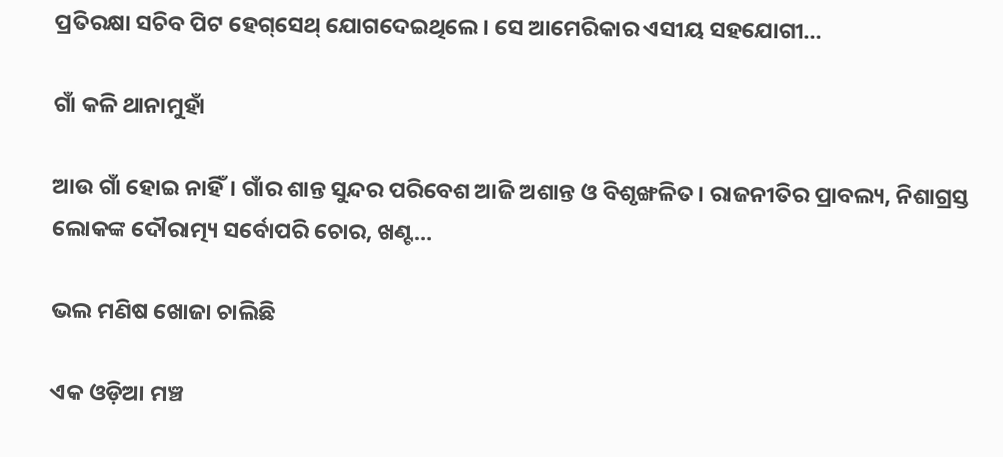ପ୍ରତିରକ୍ଷା ସଚିବ ପିଟ ହେଗ୍‌ସେଥ୍‌ ଯୋଗଦେଇଥିଲେ। ସେ ଆମେରିକାର ଏସୀୟ ସହଯୋଗୀ…

ଗାଁ କଳି ଥାନାମୁହାଁ

ଆଉ ଗାଁ ହୋଇ ନାହିଁ। ଗାଁର ଶାନ୍ତ ସୁନ୍ଦର ପରିବେଶ ଆଜି ଅଶାନ୍ତ ଓ ବିଶୃଙ୍ଖଳିତ। ରାଜନୀତିର ପ୍ରାବଲ୍ୟ, ନିଶାଗ୍ରସ୍ତ ଲୋକଙ୍କ ଦୌରାତ୍ମ୍ୟ ସର୍ବୋପରି ଚୋର, ଖଣ୍ଟ…

ଭଲ ମଣିଷ ଖୋଜା ଚାଲିଛି

ଏକ ଓଡ଼ିଆ ମଞ୍ଚ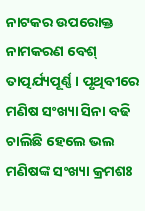ନାଟକର ଉପରୋକ୍ତ ନାମକରଣ ବେଶ୍‌ ତାତ୍ପର୍ଯ୍ୟପୂର୍ଣ୍ଣ। ପୃଥିବୀରେ ମଣିଷ ସଂଖ୍ୟା ସିନା ବଢି ଚାଲିଛି ହେଲେ ଭଲ ମଣିଷଙ୍କ ସଂଖ୍ୟା କ୍ରମଶଃ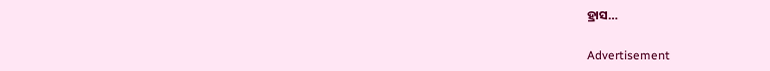ହ୍ରାସ…

Advertisement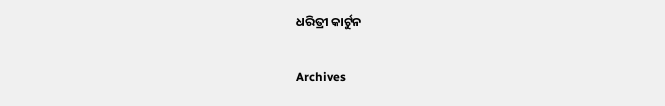ଧରିତ୍ରୀ କାର୍ଟୁନ

Archives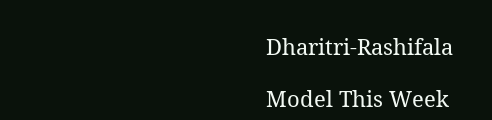Dharitri-Rashifala

Model This Week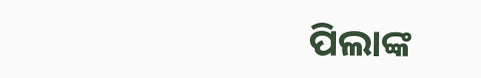ପିଲାଙ୍କ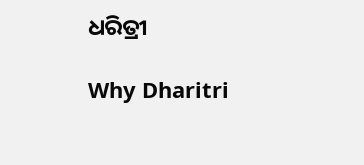ଧରିତ୍ରୀ

Why Dharitri